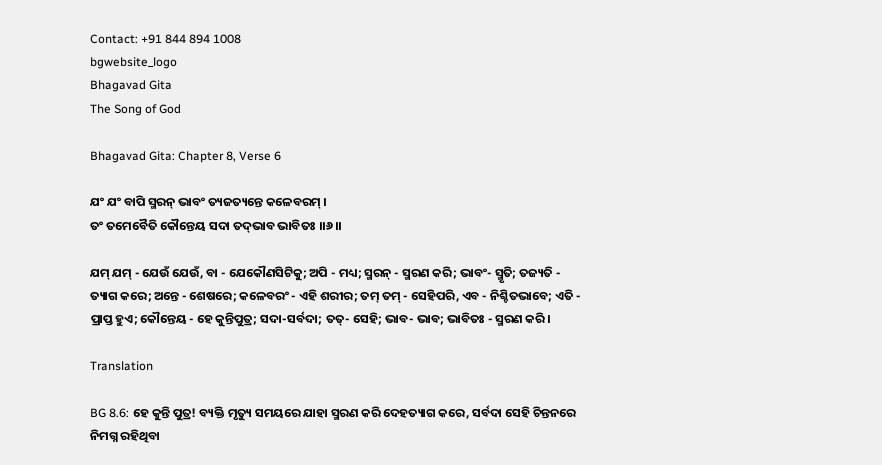Contact: +91 844 894 1008
bgwebsite_logo
Bhagavad Gita
The Song of God

Bhagavad Gita: Chapter 8, Verse 6

ଯଂ ଯଂ ବାପି ସ୍ମରନ୍ ଭାବଂ ତ୍ୟଜତ୍ୟନ୍ତେ କଳେବରମ୍ ।
ତଂ ତମେବୈତି କୌନ୍ତେୟ ସଦା ତଦ୍‌ଭାବ ଭାବିତଃ ।।୬।।

ଯମ୍ ଯମ୍ - ଯେଉଁ ଯେଉଁ, ବା - ଯେକୌଣସିଟିକୁ; ଅପି - ମଧ୍ୟ; ସ୍ମରନ୍ - ସ୍ମରଣ କରି; ଭାବଂ- ସ୍ମୃତି; ତଜ୍ୟତି - ତ୍ୟାଗ କରେ; ଅନ୍ତେ - ଶେଷରେ; କଳେବରଂ - ଏହି ଶରୀର; ତମ୍ ତମ୍ - ସେହିପରି, ଏବ - ନିଶ୍ଚିତଭାବେ; ଏତି - ପ୍ରାପ୍ତ ହୁଏ; କୌନ୍ତେୟ - ହେ କୁନ୍ତିପୁତ୍ର; ସଦା-ସର୍ବଦା; ତତ୍‌- ସେହି; ଭାବ- ଭାବ; ଭାବିତଃ - ସ୍ମରଣ କରି ।

Translation

BG 8.6: ହେ କୁନ୍ତି ପୁତ୍ର! ବ୍ୟକ୍ତି ମୃତ୍ୟୁ ସମୟରେ ଯାହା ସ୍ମରଣ କରି ଦେହତ୍ୟାଗ କରେ, ସର୍ବଦା ସେହି ଚିନ୍ତନରେ ନିମଗ୍ନ ରହିଥିବା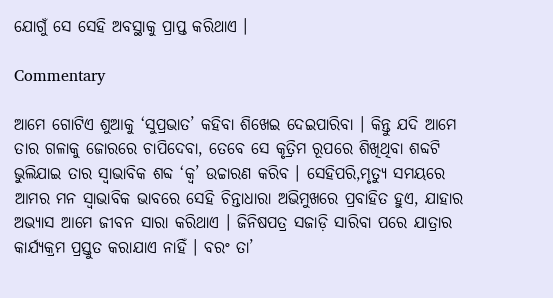ଯୋଗୁଁ ସେ ସେହି ଅବସ୍ଥାକୁ ପ୍ରାପ୍ତ କରିଥାଏ ।

Commentary

ଆମେ ଗୋଟିଏ ଶୁଆକୁ ‘ସୁପ୍ରଭାତ’ କହିବା ଶିଖେଇ ଦେଇପାରିବା । କିନ୍ତୁ ଯଦି ଆମେ ତାର ଗଳାକୁ ଜୋରରେ ଚାପିଦେବା, ତେବେ ସେ କୃତ୍ରିମ ରୂପରେ ଶିଖିଥିବା ଶବ୍ଦଟି ଭୁଲିଯାଇ ତାର ସ୍ୱାଭାବିକ ଶବ୍ଦ ‘କ୍ୱ’ ଉଚ୍ଚାରଣ କରିବ । ସେହିପରି,ମୃତ୍ୟୁ ସମୟରେ ଆମର ମନ ସ୍ୱାଭାବିକ ଭାବରେ ସେହି ଚିନ୍ତାଧାରା ଅଭିମୁଖରେ ପ୍ରବାହିତ ହୁଏ, ଯାହାର ଅଭ୍ୟାସ ଆମେ ଜୀବନ ସାରା କରିଥାଏ । ଜିନିଷପତ୍ର ସଜାଡ଼ି ସାରିବା ପରେ ଯାତ୍ରାର କାର୍ଯ୍ୟକ୍ରମ ପ୍ରସ୍ତୁତ କରାଯାଏ ନାହିଁ । ବରଂ ତା’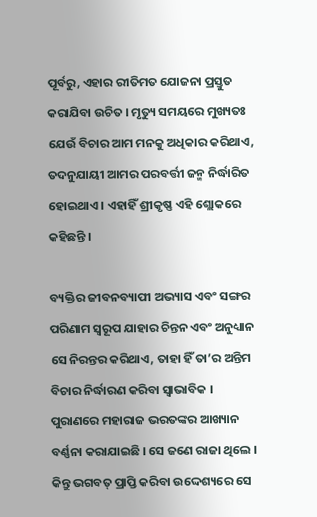ପୂର୍ବରୁ, ଏହାର ରୀତିମତ ଯୋଜନା ପ୍ରସ୍ତୁତ କରାଯିବା ଉଚିତ । ମୃତ୍ୟୁ ସମୟରେ ମୁଖ୍ୟତଃ ଯେଉଁ ବିଚାର ଆମ ମନକୁ ଅଧିକାର କରିଥାଏ, ତଦନୁଯାୟୀ ଆମର ପରବର୍ତ୍ତୀ ଜନ୍ମ ନିର୍ଦ୍ଧାରିତ ହୋଇଥାଏ । ଏହାହିଁ ଶ୍ରୀକୃଷ୍ଣ ଏହି ଶ୍ଲୋକରେ କହିଛନ୍ତି ।

ବ୍ୟକ୍ତିର ଜୀବନବ୍ୟାପୀ ଅଭ୍ୟାସ ଏବଂ ସଙ୍ଗର ପରିଣାମ ସ୍ୱରୂପ ଯାହାର ଚିନ୍ତନ ଏବଂ ଅନୁଧ୍ୟାନ ସେ ନିରନ୍ତର କରିଥାଏ, ତାହା ହିଁ ତା’ର ଅନ୍ତିମ ବିଚାର ନିର୍ଦ୍ଧାରଣ କରିବା ସ୍ୱାଭାବିକ । ପୁରାଣରେ ମହାରାଜ ଭରତଙ୍କର ଆଖ୍ୟାନ ବର୍ଣ୍ଣନା କରାଯାଇଛି । ସେ ଜଣେ ରାଜା ଥିଲେ । କିନ୍ତୁ ଭଗବତ୍ ପ୍ରାପ୍ତି କରିବା ଉଦ୍ଦେଶ୍ୟରେ ସେ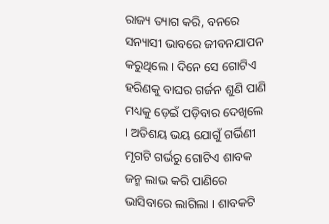ରାଜ୍ୟ ତ୍ୟାଗ କରି, ବନରେ ସନ୍ୟାସୀ ଭାବରେ ଜୀବନଯାପନ କରୁଥିଲେ । ଦିନେ ସେ ଗୋଟିଏ ହରିଣକୁ ବାଘର ଗର୍ଜନ ଶୁଣି ପାଣି ମଧ୍ୟକୁ ଡ଼େଇଁ ପଡ଼ିବାର ଦେଖିଲେ । ଅତିଶୟ ଭୟ ଯୋଗୁଁ ଗର୍ଭିଣୀ ମୃଗଟି ଗର୍ଭରୁ ଗୋଟିଏ ଶାବକ ଜନ୍ମ ଲାଭ କରି ପାଣିରେ ଭାସିବାରେ ଲାଗିଲା । ଶାବକଟି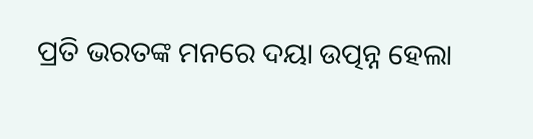ପ୍ରତି ଭରତଙ୍କ ମନରେ ଦୟା ଉତ୍ପନ୍ନ ହେଲା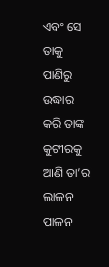ଏବଂ ସେ ତାକୁ ପାଣିରୁ ଉଦ୍ଧାର କରି ତାଙ୍କ କୁଟୀରକୁ ଆଣି ତା’ର ଲାଳନ ପାଳନ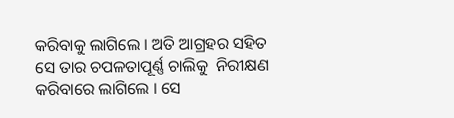କରିବାକୁ ଲାଗିଲେ । ଅତି ଆଗ୍ରହର ସହିତ ସେ ତାର ଚପଳତାପୂର୍ଣ୍ଣ ଚାଲିକୁ  ନିରୀକ୍ଷଣ କରିବାରେ ଲାଗିଲେ । ସେ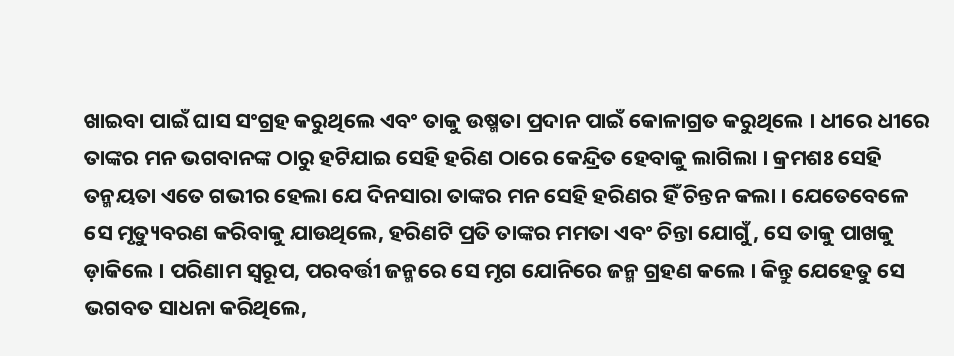ଖାଇବା ପାଇଁ ଘାସ ସଂଗ୍ରହ କରୁଥିଲେ ଏବଂ ତାକୁ ଉଷ୍ମତା ପ୍ରଦାନ ପାଇଁ କୋଳାଗ୍ରତ କରୁଥିଲେ । ଧୀରେ ଧୀରେ ତାଙ୍କର ମନ ଭଗବାନଙ୍କ ଠାରୁ ହଟିଯାଇ ସେହି ହରିଣ ଠାରେ କେନ୍ଦ୍ରିତ ହେବାକୁ ଲାଗିଲା । କ୍ରମଶଃ ସେହି ତନ୍ମୟତା ଏତେ ଗଭୀର ହେଲା ଯେ ଦିନସାରା ତାଙ୍କର ମନ ସେହି ହରିଣର ହିଁ ଚିନ୍ତନ କଲା । ଯେତେବେଳେ ସେ ମୃତ୍ୟୁବରଣ କରିବାକୁ ଯାଉଥିଲେ, ହରିଣଟି ପ୍ରତି ତାଙ୍କର ମମତା ଏବଂ ଚିନ୍ତା ଯୋଗୁଁ, ସେ ତାକୁ ପାଖକୁ ଡ଼ାକିଲେ । ପରିଣାମ ସ୍ୱରୂପ, ପରବର୍ତ୍ତୀ ଜନ୍ମରେ ସେ ମୃଗ ଯୋନିରେ ଜନ୍ମ ଗ୍ରହଣ କଲେ । କିନ୍ତୁ ଯେହେତୁ ସେ ଭଗବତ ସାଧନା କରିଥିଲେ,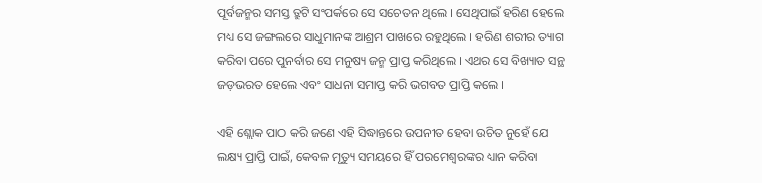ପୂର୍ବଜନ୍ମର ସମସ୍ତ ତ୍ରୁଟି ସଂପର୍କରେ ସେ ସଚେତନ ଥିଲେ । ସେଥିପାଇଁ ହରିଣ ହେଲେ ମଧ୍ୟ ସେ ଜଙ୍ଗଲରେ ସାଧୁମାନଙ୍କ ଆଶ୍ରମ ପାଖରେ ରହୁଥିଲେ । ହରିଣ ଶରୀର ତ୍ୟାଗ କରିବା ପରେ ପୁନର୍ବାର ସେ ମନୁଷ୍ୟ ଜନ୍ମ ପ୍ରାପ୍ତ କରିଥିଲେ । ଏଥର ସେ ବିଖ୍ୟାତ ସନ୍ଥ ଜଡ଼ଭରତ ହେଲେ ଏବଂ ସାଧନା ସମାପ୍ତ କରି ଭଗବତ ପ୍ରାପ୍ତି କଲେ ।

ଏହି ଶ୍ଲୋକ ପାଠ କରି ଜଣେ ଏହି ସିଦ୍ଧାନ୍ତରେ ଉପନୀତ ହେବା ଉଚିତ ନୁହେଁ ଯେ ଲକ୍ଷ୍ୟ ପ୍ରାପ୍ତି ପାଇଁ, କେବଳ ମୃତ୍ୟୁ ସମୟରେ ହିଁ ପରମେଶ୍ୱରଙ୍କର ଧ୍ୟାନ କରିବା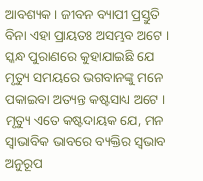ଆବଶ୍ୟକ । ଜୀବନ ବ୍ୟାପୀ ପ୍ରସ୍ତୁତି ବିନା ଏହା ପ୍ରାୟତଃ ଅସମ୍ଭବ ଅଟେ । ସ୍କନ୍ଧ ପୁରାଣରେ କୁହାଯାଇଛି ଯେ ମୃତ୍ୟୁ ସମୟରେ ଭଗବାନଙ୍କୁ ମନେ ପକାଇବା ଅତ୍ୟନ୍ତ କଷ୍ଟସାଧ୍ୟ ଅଟେ । ମୃତ୍ୟୁ ଏତେ କଷ୍ଟଦାୟକ ଯେ, ମନ ସ୍ୱାଭାବିକ ଭାବରେ ବ୍ୟକ୍ତିର ସ୍ୱଭାବ ଅନୁରୂପ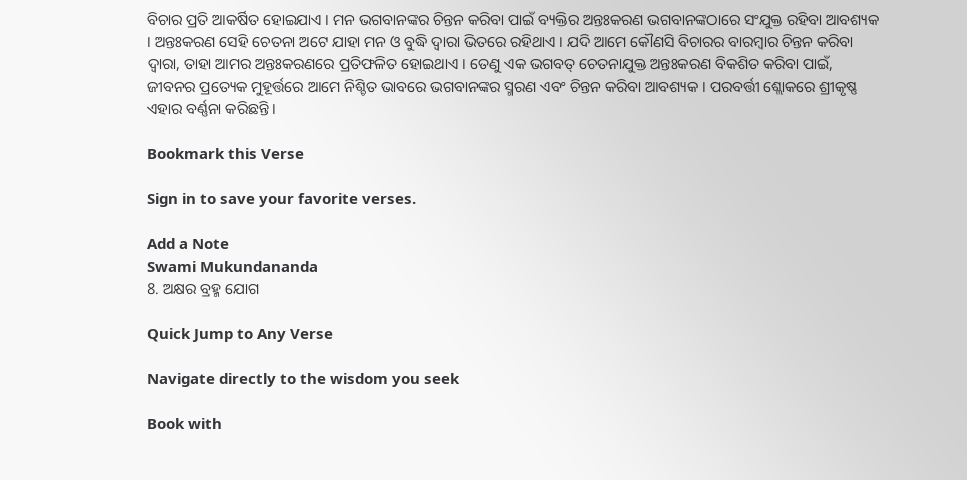ବିଚାର ପ୍ରତି ଆକର୍ଷିତ ହୋଇଯାଏ । ମନ ଭଗବାନଙ୍କର ଚିନ୍ତନ କରିବା ପାଇଁ ବ୍ୟକ୍ତିର ଅନ୍ତଃକରଣ ଭଗବାନଙ୍କଠାରେ ସଂଯୁକ୍ତ ରହିବା ଆବଶ୍ୟକ । ଅନ୍ତଃକରଣ ସେହି ଚେତନା ଅଟେ ଯାହା ମନ ଓ ବୁଦ୍ଧି ଦ୍ୱାରା ଭିତରେ ରହିଥାଏ । ଯଦି ଆମେ କୌଣସି ବିଚାରର ବାରମ୍ବାର ଚିନ୍ତନ କରିବା ଦ୍ୱାରା, ତାହା ଆମର ଅନ୍ତଃକରଣରେ ପ୍ରତିଫଳିତ ହୋଇଥାଏ । ତେଣୁ ଏକ ଭଗବତ୍ ଚେତନାଯୁକ୍ତ ଅନ୍ତଃକରଣ ବିକଶିତ କରିବା ପାଇଁ, ଜୀବନର ପ୍ରତ୍ୟେକ ମୁହୂର୍ତ୍ତରେ ଆମେ ନିଶ୍ଚିତ ଭାବରେ ଭଗବାନଙ୍କର ସ୍ମରଣ ଏବଂ ଚିନ୍ତନ କରିବା ଆବଶ୍ୟକ । ପରବର୍ତ୍ତୀ ଶ୍ଲୋକରେ ଶ୍ରୀକୃଷ୍ଣ ଏହାର ବର୍ଣ୍ଣନା କରିଛନ୍ତି ।

Bookmark this Verse

Sign in to save your favorite verses.

Add a Note
Swami Mukundananda
8. ଅକ୍ଷର ବ୍ରହ୍ମ ଯୋଗ

Quick Jump to Any Verse

Navigate directly to the wisdom you seek

Book with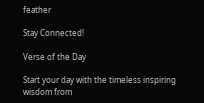feather

Stay Connected!

Verse of the Day

Start your day with the timeless inspiring wisdom from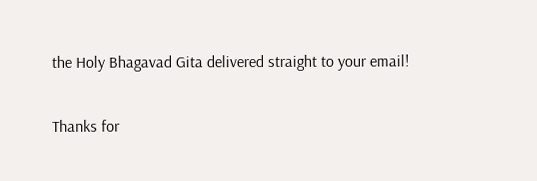the Holy Bhagavad Gita delivered straight to your email!

Thanks for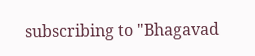subscribing to "Bhagavad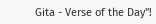Gita - Verse of the Day"!